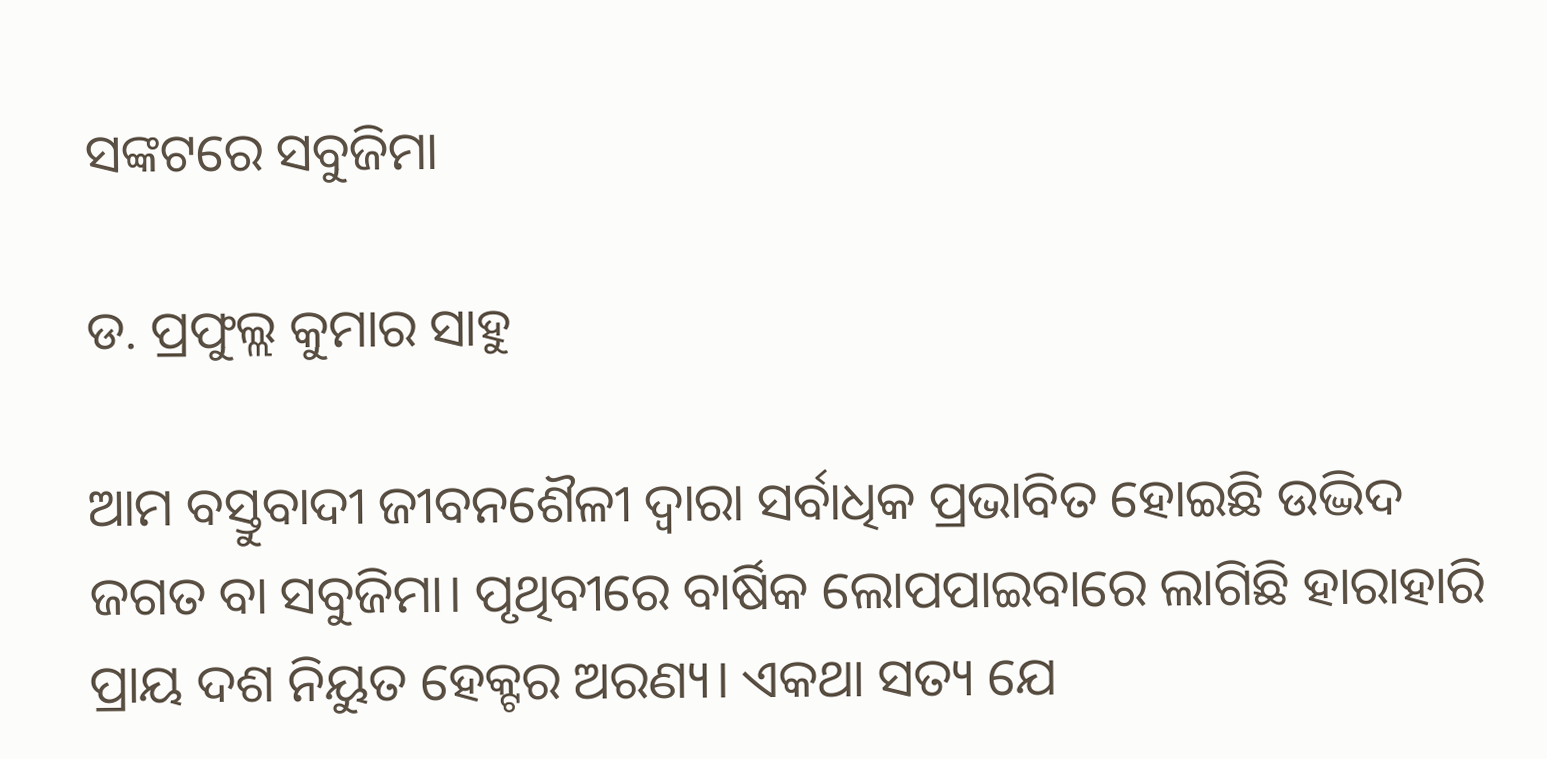ସଙ୍କଟରେ ସବୁଜିମା

ଡ. ପ୍ରଫୁଲ୍ଲ କୁମାର ସାହୁ

ଆମ ବସ୍ତୁବାଦୀ ଜୀବନଶୈଳୀ ଦ୍ବାରା ସର୍ବାଧିକ ପ୍ରଭାବିତ ହୋଇଛି ଉଦ୍ଭିଦ ଜଗତ ବା ସବୁଜିମା। ପୃଥିବୀରେ ବାର୍ଷିକ ଲୋପପାଇବାରେ ଲାଗିଛି ହାରାହାରି ପ୍ରାୟ ଦଶ ନିୟୁତ ହେକ୍ଟର ଅରଣ୍ୟ। ଏକଥା ସତ୍ୟ ଯେ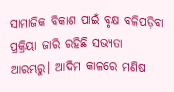ସାମାଜିକ ବିକାଶ ପାଇଁ ବୃକ୍ଷ ବଳିପଡ଼ିବା ପ୍ରକ୍ରିୟା ଜାରି ରହିଛି ସଭ୍ୟତା ଆରମ୍ଭରୁ। ଆଦିମ କାଳରେ ମଣିଷ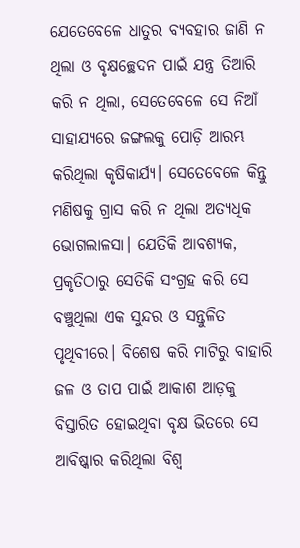ଯେତେବେଳେ ଧାତୁର ବ୍ୟବହାର ଜାଣି ନ ଥିଲା ଓ ବୃକ୍ଷଚ୍ଛେଦନ ପାଇଁ ଯନ୍ତ୍ର ତିଆରି କରି ନ ଥିଲା, ସେତେବେଳେ ସେ ନିଆଁ ସାହାଯ୍ୟରେ ଜଙ୍ଗଲକୁ ପୋଡ଼ି ଆରମ୍ଭ କରିଥିଲା କୃଷିକାର୍ଯ୍ୟ। ସେତେବେଳେ କିନ୍ତୁ ମଣିଷକୁ ଗ୍ରାସ କରି ନ ଥିଲା ଅତ୍ୟଧିକ ଭୋଗଲାଳସା। ଯେତିକି ଆବଶ୍ୟକ, ପ୍ରକୃତିଠାରୁ ସେତିକି ସଂଗ୍ରହ କରି ସେ ବଞ୍ଚୁଥିଲା ଏକ ସୁନ୍ଦର ଓ ସନ୍ତୁଳିତ ପୃଥିବୀରେ। ବିଶେଷ କରି ମାଟିରୁ ବାହାରି ଜଳ ଓ ତାପ ପାଇଁ ଆକାଶ ଆଡ଼କୁ ବିସ୍ତାରିତ ହୋଇଥିବା ବୃକ୍ଷ ଭିତରେ ସେ ଆବିଷ୍କାର କରିଥିଲା ବିଶ୍ୱ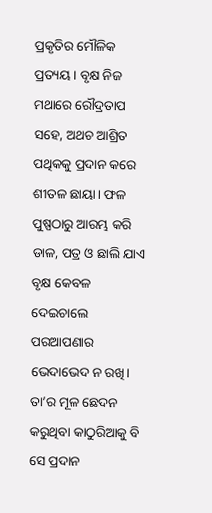ପ୍ରକୃତିର ମୌଳିକ ପ୍ରତ୍ୟୟ। ବୃକ୍ଷ ନିଜ ମଥାରେ ରୌଦ୍ରତାପ ସହେ, ଅଥଚ ଆଶ୍ରିତ ପଥିକକୁ ପ୍ରଦାନ କରେ ଶୀତଳ ଛାୟା। ଫଳ ପୁଷ୍ପଠାରୁ ଆରମ୍ଭ କରି ଡାଳ, ପତ୍ର ଓ ଛାଲି ଯାଏ ବୃକ୍ଷ କେବଳ ଦେଇଚାଲେ ପରଆପଣାର ଭେଦାଭେଦ ନ ରଖି। ତା’ର ମୂଳ ଛେଦନ କରୁଥିବା କାଠୁରିଆକୁ ବି ସେ ପ୍ରଦାନ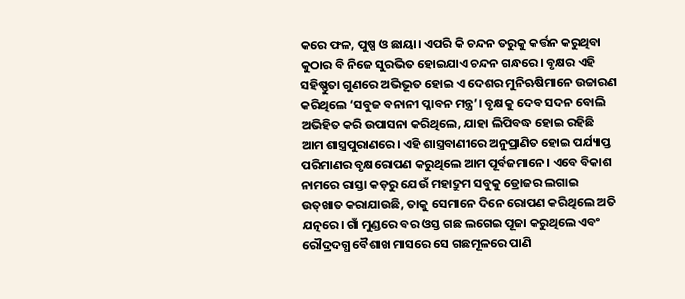କରେ ଫଳ, ପୁଷ୍ପ ଓ ଛାୟା। ଏପରି କି ଚନ୍ଦନ ତରୁକୁ କର୍ତ୍ତନ କରୁଥିବା କୁଠାର ବି ନିଜେ ସୁରଭିତ ହୋଇଯାଏ ଚନ୍ଦନ ଗନ୍ଧରେ। ବୃକ୍ଷର ଏହି ସହିଷ୍ଣୁତା ଗୁଣରେ ଅଭିଭୂତ ହୋଇ ଏ ଦେଶର ମୁନିଋଷିମାନେ ଉଚ୍ଚାରଣ କରିଥିଲେ ‘ସବୁଜ ବନାନୀ ପ୍ଳାବନ ମନ୍ତ୍ର’। ବୃକ୍ଷକୁ ଦେବ ସଦନ ବୋଲି ଅଭିହିତ କରି ଉପାସନା କରିଥିଲେ, ଯାହା ଲିପିବଦ୍ଧ ହୋଇ ରହିଛି ଆମ ଶାସ୍ତ୍ରପୁରାଣରେ। ଏହି ଶାସ୍ତ୍ରବାଣୀରେ ଅନୁପ୍ରାଣିତ ହୋଇ ପର୍ଯ୍ୟାପ୍ତ ପରିମାଣର ବୃକ୍ଷରୋପଣ କରୁଥିଲେ ଆମ ପୂର୍ବଜମାନେ। ଏବେ ବିକାଶ ନାମରେ ରାସ୍ତା କଡ଼ରୁ ଯେଉଁ ମହାଦ୍ରୁମ ସବୁକୁ ଡ୍ରୋଜର ଲଗାଇ ଉତ୍‌ଖାତ କରାଯାଉଛି, ତାକୁ ସେମାନେ ଦିନେ ରୋପଣ କରିଥିଲେ ଅତି ଯତ୍ନରେ। ଗାଁ ମୁଣ୍ଡରେ ବର ଓସ୍ତ ଗଛ ଲଗେଇ ପୂଜା କରୁଥିଲେ ଏବଂ ରୌଦ୍ରଦଗ୍ଧ ବୈଶାଖ ମାସରେ ସେ ଗଛମୂଳରେ ପାଣି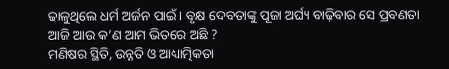ଢାଳୁଥିଲେ ଧର୍ମ ଅର୍ଜନ ପାଇଁ। ବୃକ୍ଷ ଦେବତାଙ୍କୁ ପୂଜା ଅର୍ଘ୍ୟ ବାଢ଼ିବାର ସେ ପ୍ରବଣତା ଆଜି ଆଉ କ’ଣ ଆମ ଭିତରେ ଅଛି ?
ମଣିଷର ସ୍ଥିତି, ଉନ୍ନତି ଓ ଆଧ୍ୟାତ୍ମିକତା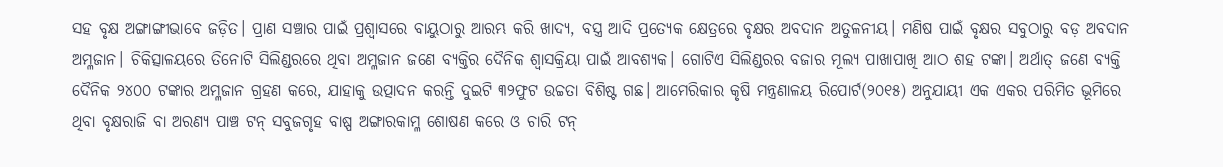ସହ ବୃକ୍ଷ ଅଙ୍ଗାଙ୍ଗୀଭାବେ ଜଡ଼ିତ। ପ୍ରାଣ ସଞ୍ଚାର ପାଇଁ ପ୍ରଶ୍ୱାସରେ ବାୟୁଠାରୁ ଆରମ୍ଭ କରି ଖାଦ୍ୟ, ବସ୍ତ୍ର ଆଦି ପ୍ରତ୍ୟେକ କ୍ଷେତ୍ରରେ ବୃକ୍ଷର ଅବଦାନ ଅତୁଳନୀୟ। ମଣିଷ ପାଇଁ ବୃକ୍ଷର ସବୁଠାରୁ ବଡ଼ ଅବଦାନ ଅମ୍ଳଜାନ। ଚିକିତ୍ସାଳୟରେ ତିନୋଟି ସିଲିଣ୍ଡରରେ ଥିବା ଅମ୍ଳଜାନ ଜଣେ ବ୍ୟକ୍ତିର ଦୈନିକ ଶ୍ବାସକ୍ରିୟା ପାଇଁ ଆବଶ୍ୟକ। ଗୋଟିଏ ସିଲିଣ୍ଡରର ବଜାର ମୂଲ୍ୟ ପାଖାପାଖି ଆଠ ଶହ ଟଙ୍କା। ଅର୍ଥାତ୍‌ ଜଣେ ବ୍ୟକ୍ତି ଦୈନିକ ୨୪୦୦ ଟଙ୍କାର ଅମ୍ଳଜାନ ଗ୍ରହଣ କରେ, ଯାହାକୁ ଉତ୍ପାଦନ କରନ୍ତି ଦୁଇଟି ୩୨ଫୁଟ ଉଚ୍ଚତା ବିଶିଷ୍ଟ ଗଛ। ଆମେରିକାର କୃଷି ମନ୍ତ୍ରଣାଳୟ ରିପୋର୍ଟ(୨୦୧୫) ଅନୁଯାୟୀ ଏକ ଏକର ପରିମିତ ଭୂମିରେ ଥିବା ବୃକ୍ଷରାଜି ବା ଅରଣ୍ୟ ପାଞ୍ଚ ଟନ୍‌ ସବୁଜଗୃହ ବାଷ୍ପ ଅଙ୍ଗାରକାମ୍ଳ ଶୋଷଣ କରେ ଓ ଚାରି ଟନ୍‌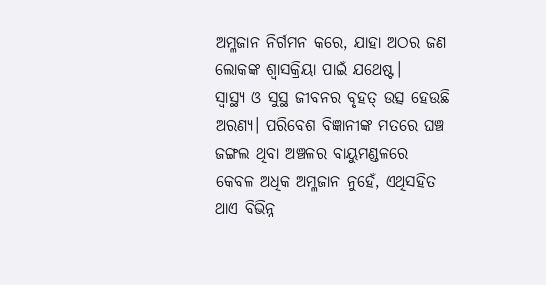ଅମ୍ଳଜାନ ନିର୍ଗମନ କରେ, ଯାହା ଅଠର ଜଣ ଲୋକଙ୍କ ଶ୍ବାସକ୍ରିୟା ପାଇଁ ଯଥେଷ୍ଟ।
ସ୍ବାସ୍ଥ୍ୟ ଓ ସୁସ୍ଥ ଜୀବନର ବୃହତ୍‌ ଉତ୍ସ ହେଉଛି ଅରଣ୍ୟ। ପରିବେଶ ବିଜ୍ଞାନୀଙ୍କ ମତରେ ଘଞ୍ଚ ଜଙ୍ଗଲ ଥିବା ଅଞ୍ଚଳର ବାୟୁମଣ୍ଡଳରେ କେବଳ ଅଧିକ ଅମ୍ଳଜାନ ନୁହେଁ, ଏଥିସହିତ ଥାଏ ବିଭିନ୍ନ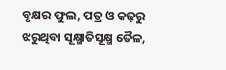ବୃକ୍ଷର ଫୁଲ, ପତ୍ର ଓ କଢ଼ରୁ ଝରୁଥିବା ସୂକ୍ଷ୍ମାତିସୂକ୍ଷ୍ମ ତୈଳ,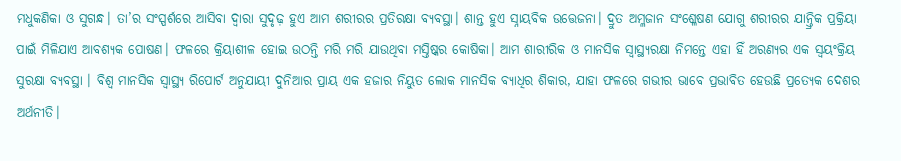ମଧୁକଣିକା ଓ ସୁଗନ୍ଧ। ତା’ର ସଂସ୍ପର୍ଶରେ ଆସିବା ଦ୍ୱାରା ସୁଦୃଢ଼ ହୁଏ ଆମ ଶରୀରର ପ୍ରତିରକ୍ଷା ବ୍ୟବସ୍ଥା। ଶାନ୍ତ ହୁଏ ସ୍ନାୟବିକ ଉତ୍ତେଜନା। ଦ୍ରୁତ ଅମ୍ଳଜାନ ସଂଶ୍ଳେଷଣ ଯୋଗୁ ଶରୀରର ଯାନ୍ତ୍ରିକ ପ୍ରକ୍ରିୟା ପାଇଁ ମିଳିଯାଏ ଆବଶ୍ୟକ ପୋଷଣ। ଫଳରେ କ୍ରିୟାଶୀଳ ହୋଇ ଉଠନ୍ତି ମରି ମରି ଯାଉଥିବା ମସ୍ତିଷ୍କର କୋଷିକା। ଆମ ଶାରୀରିକ ଓ ମାନସିକ ସ୍ବାସ୍ଥ୍ୟରକ୍ଷା ନିମନ୍ତେ ଏହା ହିଁ ଅରଣ୍ୟର ଏକ ସ୍ବୟଂକ୍ରିୟ ସୁରକ୍ଷା ବ୍ୟବସ୍ଥା । ବିଶ୍ବ ମାନସିକ ସ୍ବାସ୍ଥ୍ୟ ରିପୋର୍ଟ ଅନୁଯାୟୀ ଦୁନିଆର ପ୍ରାୟ ଏକ ହଜାର ନିୟୁତ ଲୋକ ମାନସିକ ବ୍ୟାଧିର ଶିକାର, ଯାହା ଫଳରେ ଗଭୀର ଭାବେ ପ୍ରଭାବିତ ହେଉଛି ପ୍ରତ୍ୟେକ ଦେଶର ଅର୍ଥନୀତି।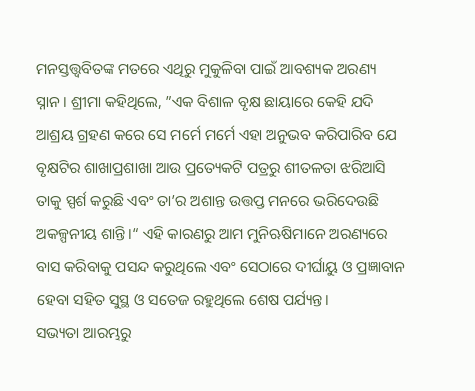ମନସ୍ତତ୍ତ୍ବବିତଙ୍କ ମତରେ ଏଥିରୁ ମୁକୁଳିବା ପାଇଁ ଆବଶ୍ୟକ ଅରଣ୍ୟ ସ୍ନାନ। ଶ୍ରୀମା କହିଥିଲେ, ”ଏକ ବିଶାଳ ବୃକ୍ଷ ଛାୟାରେ କେହି ଯଦି ଆଶ୍ରୟ ଗ୍ରହଣ କରେ ସେ ମର୍ମେ ମର୍ମେ ଏହା ଅନୁଭବ କରିପାରିବ ଯେ ବୃକ୍ଷଟିର ଶାଖାପ୍ରଶାଖା ଆଉ ପ୍ରତ୍ୟେକଟି ପତ୍ରରୁ ଶୀତଳତା ଝରିଆସି ତାକୁ ସ୍ପର୍ଶ କରୁଛି ଏବଂ ତା’ର ଅଶାନ୍ତ ଉତ୍ତପ୍ତ ମନରେ ଭରିଦେଉଛି ଅକଳ୍ପନୀୟ ଶାନ୍ତି।“ ଏହି କାରଣରୁ ଆମ ମୁନିଋଷିମାନେ ଅରଣ୍ୟରେ ବାସ କରିବାକୁ ପସନ୍ଦ କରୁଥିଲେ ଏବଂ ସେଠାରେ ଦୀର୍ଘାୟୁ ଓ ପ୍ରଜ୍ଞାବାନ ହେବା ସହିତ ସୁସ୍ଥ ଓ ସତେଜ ରହୁଥିଲେ ଶେଷ ପର୍ଯ୍ୟନ୍ତ।
ସଭ୍ୟତା ଆରମ୍ଭରୁ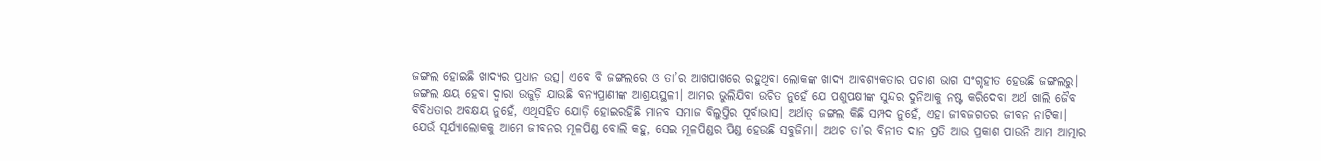ଜଙ୍ଗଲ ହୋଇଛି ଖାଦ୍ୟର ପ୍ରଧାନ ଉତ୍ସ। ଏବେ ବି ଜଙ୍ଗଲରେ ଓ ତା’ର ଆଖପାଖରେ ରହୁଥିବା ଲୋକଙ୍କ ଖାଦ୍ୟ ଆବଶ୍ୟକତାର ପଚାଶ ଭାଗ ସଂଗୃହୀତ ହେଉଛି ଜଙ୍ଗଲରୁ। ଜଙ୍ଗଲ କ୍ଷୟ ହେବା ଦ୍ୱାରା ଉଜୁଡ଼ି ଯାଉଛି ବନ୍ୟପ୍ରାଣୀଙ୍କ ଆଶ୍ରୟସ୍ଥଳୀ। ଆମର ଭୁଲିଯିବା ଉଚିତ ନୁହେଁ ଯେ ପଶୁପକ୍ଷୀଙ୍କ ସୁନ୍ଦର ଦୁନିଆକୁ ନଷ୍ଟ କରିଦେବା ଅର୍ଥ ଖାଲି ଜୈବ ବିବିଧତାର ଅବକ୍ଷୟ ନୁହେଁ, ଏଥିସହିତ ଯୋଡ଼ି ହୋଇରହିଛି ମାନବ ସମାଜ ବିଲୁପ୍ତିର ପୂର୍ବାଭାସ। ଅର୍ଥାତ୍‌ ଜଙ୍ଗଲ କିଛି ସମ୍ପଦ ନୁହେଁ, ଏହା ଜୀବଜଗତର ଜୀବନ ନାଟିକା। ଯେଉଁ ସୂର୍ଯ୍ୟାଲୋକକୁ ଆମେ ଜୀବନର ମୂଳପିଣ୍ଡ ବୋଲି କହୁ, ସେଇ ମୂଳପିଣ୍ଡର ପିଣ୍ଡ ହେଉଛି ସବୁଜିମା। ଅଥଚ ତା’ର ବିନୀତ ଦାନ ପ୍ରତି ଆଉ ପ୍ରକାଶ ପାଉନି ଆମ ଆତ୍ମାର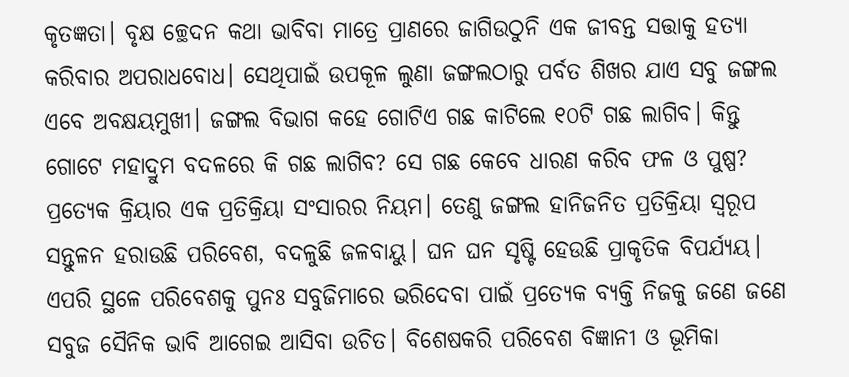କୃତଜ୍ଞତା। ବୃକ୍ଷ ଚ୍ଛେଦନ କଥା ଭାବିବା ମାତ୍ରେ ପ୍ରାଣରେ ଜାଗିଉଠୁନି ଏକ ଜୀବନ୍ତ ସତ୍ତାକୁ ହତ୍ୟା କରିବାର ଅପରାଧବୋଧ। ସେଥିପାଇଁ ଉପକୂଳ ଲୁଣା ଜଙ୍ଗଲଠାରୁ ପର୍ବତ ଶିଖର ଯାଏ ସବୁ ଜଙ୍ଗଲ ଏବେ ଅବକ୍ଷୟମୁଖୀ। ଜଙ୍ଗଲ ବିଭାଗ କହେ ଗୋଟିଏ ଗଛ କାଟିଲେ ୧୦ଟି ଗଛ ଲାଗିବ। କିନ୍ତୁ ଗୋଟେ ମହାଦ୍ରୁମ ବଦଳରେ କି ଗଛ ଲାଗିବ? ସେ ଗଛ କେବେ ଧାରଣ କରିବ ଫଳ ଓ ପୁଷ୍ପ?
ପ୍ରତ୍ୟେକ କ୍ରିୟାର ଏକ ପ୍ରତିକ୍ରିୟା ସଂସାରର ନିୟମ। ତେଣୁ ଜଙ୍ଗଲ ହାନିଜନିତ ପ୍ରତିକ୍ରିୟା ସ୍ବରୂପ ସନ୍ତୁଳନ ହରାଉଛି ପରିବେଶ, ବଦଳୁଛି ଜଳବାୟୁ। ଘନ ଘନ ସୃଷ୍ଟି ହେଉଛି ପ୍ରାକୃତିକ ବିପର୍ଯ୍ୟୟ।
ଏପରି ସ୍ଥଳେ ପରିବେଶକୁ ପୁନଃ ସବୁଜିମାରେ ଭରିଦେବା ପାଇଁ ପ୍ରତ୍ୟେକ ବ୍ୟକ୍ତି ନିଜକୁ ଜଣେ ଜଣେ ସବୁଜ ସୈନିକ ଭାବି ଆଗେଇ ଆସିବା ଉଚିତ। ବିଶେଷକରି ପରିବେଶ ବିଜ୍ଞାନୀ ଓ ଭୂମିକା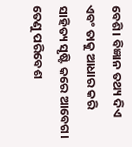ବେଶି। ବିଜ୍ଞାନ ତଥ୍ୟ ଦିଏ ଏବଂ ତାକୁ ଆଧାର କରି ସାହିତ୍ୟ ସୃଷ୍ଟି କରେ ଆବେଗ। ତେଣୁ ପରିବେଶ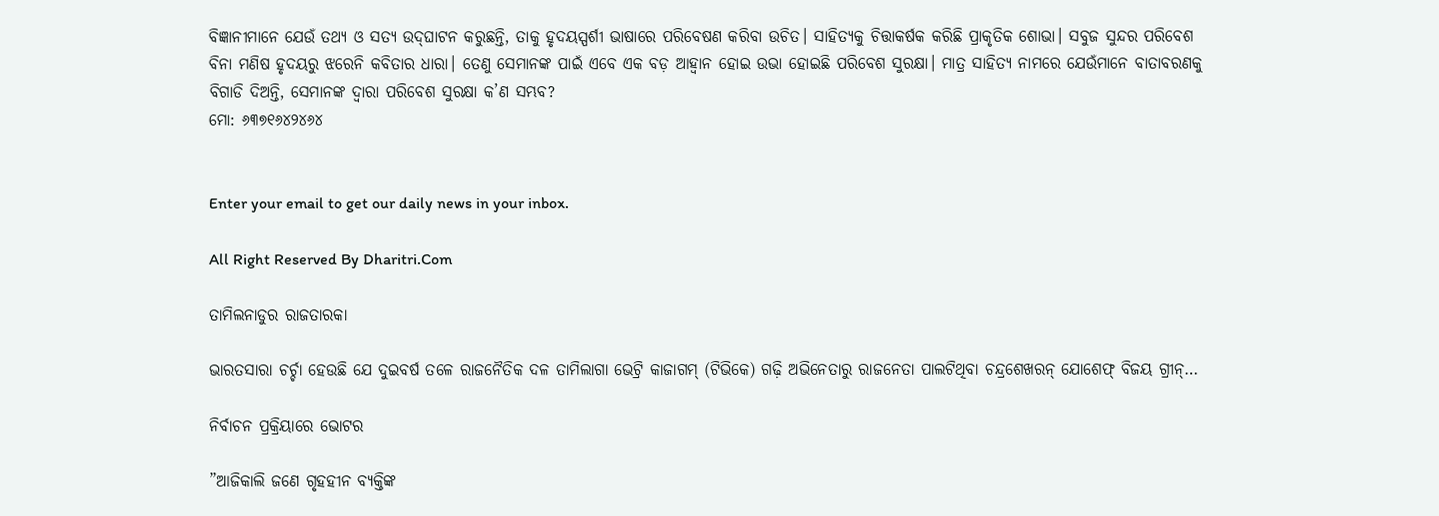ବିଜ୍ଞାନୀମାନେ ଯେଉଁ ତଥ୍ୟ ଓ ସତ୍ୟ ଉଦ୍‌ଘାଟନ କରୁଛନ୍ତି, ତାକୁ ହୃଦୟସ୍ପର୍ଶୀ ଭାଷାରେ ପରିବେଷଣ କରିବା ଉଚିତ। ସାହିତ୍ୟକୁ ଚିତ୍ତାକର୍ଷକ କରିଛି ପ୍ରାକୃତିକ ଶୋଭା। ସବୁଜ ସୁନ୍ଦର ପରିବେଶ ବିନା ମଣିଷ ହୃଦୟରୁ ଝରେନି କବିତାର ଧାରା। ତେଣୁ ସେମାନଙ୍କ ପାଇଁ ଏବେ ଏକ ବଡ଼ ଆହ୍ବାନ ହୋଇ ଉଭା ହୋଇଛି ପରିବେଶ ସୁରକ୍ଷା। ମାତ୍ର ସାହିତ୍ୟ ନାମରେ ଯେଉଁମାନେ ବାତାବରଣକୁ ବିଗାଡି ଦିଅନ୍ତି, ସେମାନଙ୍କ ଦ୍ବାରା ପରିବେଶ ସୁରକ୍ଷା କ’ଣ ସମ୍ଭବ?
ମୋ: ୬୩୭୧୬୪୨୪୬୪


Enter your email to get our daily news in your inbox.

All Right Reserved By Dharitri.Com

ତାମିଲନାଡୁର ରାଜତାରକା

ଭାରତସାରା ଚର୍ଚ୍ଚା ହେଉଛି ଯେ ଦୁଇବର୍ଷ ତଳେ ରାଜନୈତିକ ଦଳ ତାମିଲାଗା ଭେଟ୍ରି କାଜାଗମ୍‌ (ଟିଭିକେ) ଗଢ଼ି ଅଭିନେତାରୁ ରାଜନେତା ପାଲଟିଥିବା ଚନ୍ଦ୍ରଶେଖରନ୍‌ ଯୋଶେଫ୍‌ ବିଜୟ ଗ୍ରୀନ୍‌…

ନିର୍ବାଚନ ପ୍ରକ୍ରିୟାରେ ଭୋଟର

”ଆଜିକାଲି ଜଣେ ଗୃହହୀନ ବ୍ୟକ୍ତିଙ୍କ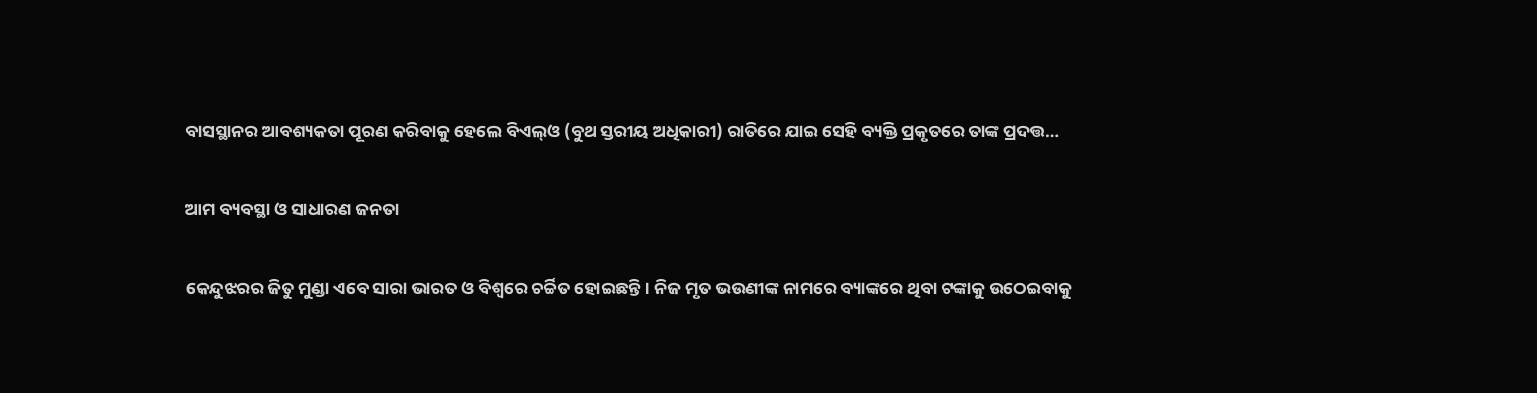ବାସସ୍ଥାନର ଆବଶ୍ୟକତା ପୂରଣ କରିବାକୁ ହେଲେ ବିଏଲ୍‌ଓ (ବୁଥ ସ୍ତରୀୟ ଅଧିକାରୀ) ରାତିରେ ଯାଇ ସେହି ବ୍ୟକ୍ତି ପ୍ରକୃତରେ ତାଙ୍କ ପ୍ରଦତ୍ତ…

ଆମ ବ୍ୟବସ୍ଥା ଓ ସାଧାରଣ ଜନତା

କେନ୍ଦୁଝରର ଜିତୁ ମୁଣ୍ଡା ଏବେ ସାରା ଭାରତ ଓ ବିଶ୍ୱରେ ଚର୍ଚ୍ଚିତ ହୋଇଛନ୍ତି। ନିଜ ମୃତ ଭଉଣୀଙ୍କ ନାମରେ ବ୍ୟାଙ୍କରେ ଥିବା ଟଙ୍କାକୁ ଉଠେଇବାକୁ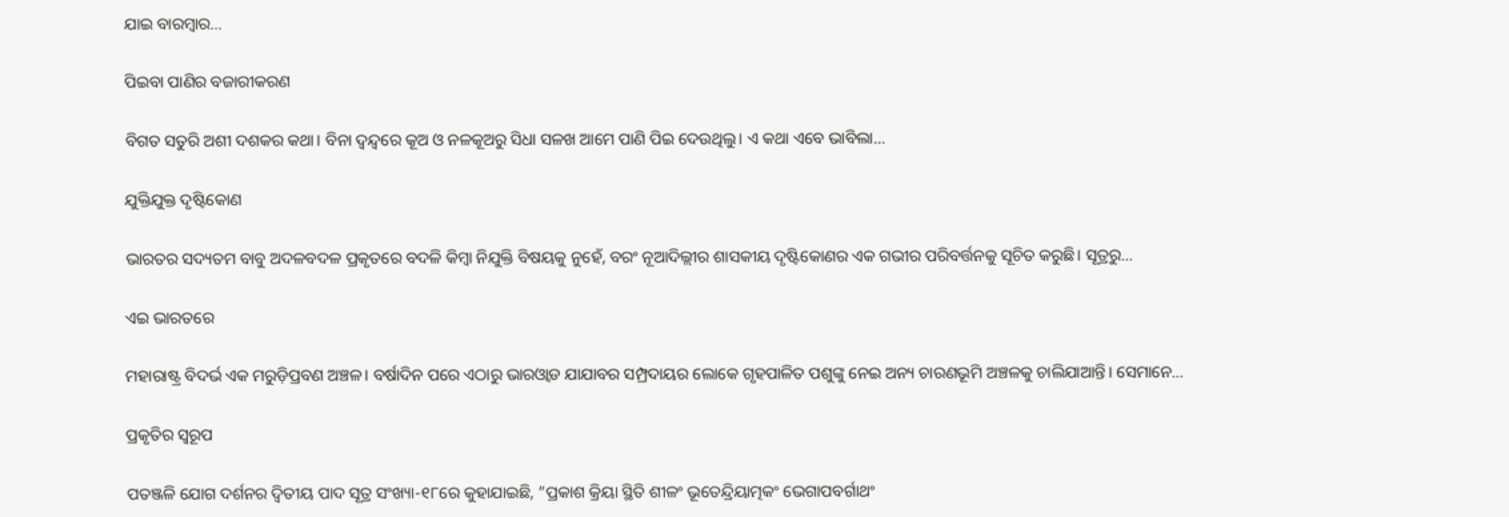ଯାଇ ବାରମ୍ବାର…

ପିଇବା ପାଣିର ବଜାରୀକରଣ

ବିଗତ ସତୁରି ଅଶୀ ଦଶକର କଥା। ବିନା ଦ୍ୱନ୍ଦ୍ୱରେ କୂଅ ଓ ନଳକୂଅରୁ ସିଧା ସଳଖ ଆମେ ପାଣି ପିଇ ଦେଉଥିଲୁ। ଏ କଥା ଏବେ ଭାବିଲା…

ଯୁକ୍ତିଯୁକ୍ତ ଦୃଷ୍ଟିକୋଣ

ଭାରତର ସଦ୍ୟତମ ବାବୁ ଅଦଳବଦଳ ପ୍ରକୃତରେ ବଦଳି କିମ୍ବା ନିଯୁକ୍ତି ବିଷୟକୁ ନୁହେଁ, ବରଂ ନୂଆଦିଲ୍ଲୀର ଶାସକୀୟ ଦୃଷ୍ଟିକୋଣର ଏକ ଗଭୀର ପରିବର୍ତ୍ତନକୁ ସୂଚିତ କରୁଛି। ସୂତ୍ରରୁ…

ଏଇ ଭାରତରେ

ମହାରାଷ୍ଟ୍ର ବିଦର୍ଭ ଏକ ମରୁଡ଼ିପ୍ରବଣ ଅଞ୍ଚଳ। ବର୍ଷାଦିନ ପରେ ଏଠାରୁ ଭାରଓ୍ବାଡ ଯାଯାବର ସମ୍ପ୍ରଦାୟର ଲୋକେ ଗୃହପାଳିତ ପଶୁଙ୍କୁ ନେଇ ଅନ୍ୟ ଚାରଣଭୂମି ଅଞ୍ଚଳକୁ ଚାଲିଯାଆନ୍ତି। ସେମାନେ…

ପ୍ରକୃତିର ସ୍ବରୂପ

ପତଞ୍ଜଳି ଯୋଗ ଦର୍ଶନର ଦ୍ୱିତୀୟ ପାଦ ସୂତ୍ର ସଂଖ୍ୟା-୧୮ରେ କୁହାଯାଇଛି, ”ପ୍ରକାଶ କ୍ରିୟା ସ୍ଥିତି ଶୀଳଂ ଭୂତେନ୍ଦ୍ରିୟାତ୍ମକଂ ଭେଗାପବର୍ଗାଥଂ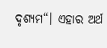ଦୃଶ୍ୟମ“। ଏହାର ଅର୍ଥ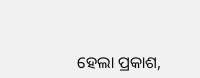ହେଲା ପ୍ରକାଶ,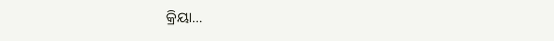କ୍ରିୟା…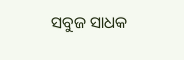ସବୁଜ ସାଧକ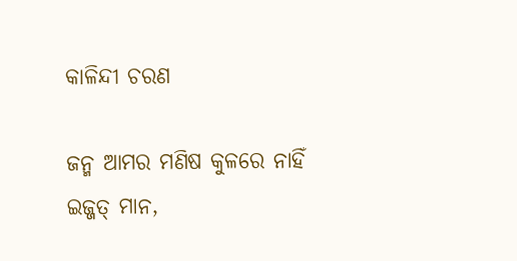କାଳିନ୍ଦୀ ଚରଣ

ଜନ୍ମ ଆମର ମଣିଷ କୁଳରେ ନାହିଁ ଇଜ୍ଜତ୍‌ ମାନ,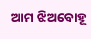ଆମ ଝିଅବୋହୂ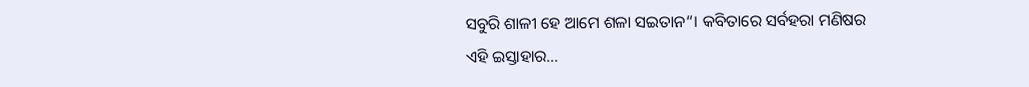ସବୁରି ଶାଳୀ ହେ ଆମେ ଶଳା ସଇତାନ“। କବିତାରେ ସର୍ବହରା ମଣିଷର ଏହି ଇସ୍ତାହାର…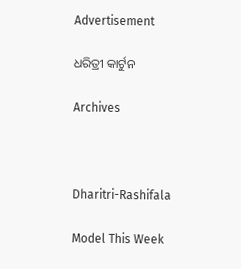Advertisement

ଧରିତ୍ରୀ କାର୍ଟୁନ

Archives



Dharitri-Rashifala

Model This Week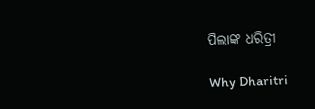ପିଲାଙ୍କ ଧରିତ୍ରୀ

Why Dharitri